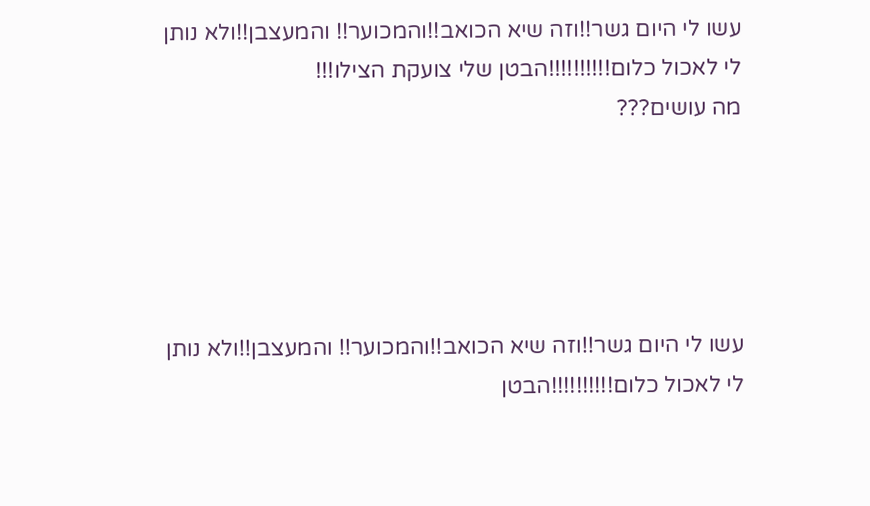עשו לי היום גשר!!וזה שיא הכואב!!והמכוער!! והמעצבן!!ולא נותן לי לאכול כלום!!!!!!!!!!הבטן שלי צועקת הצילו!!!
מה עושים???





עשו לי היום גשר!!וזה שיא הכואב!!והמכוער!! והמעצבן!!ולא נותן לי לאכול כלום!!!!!!!!!!הבטן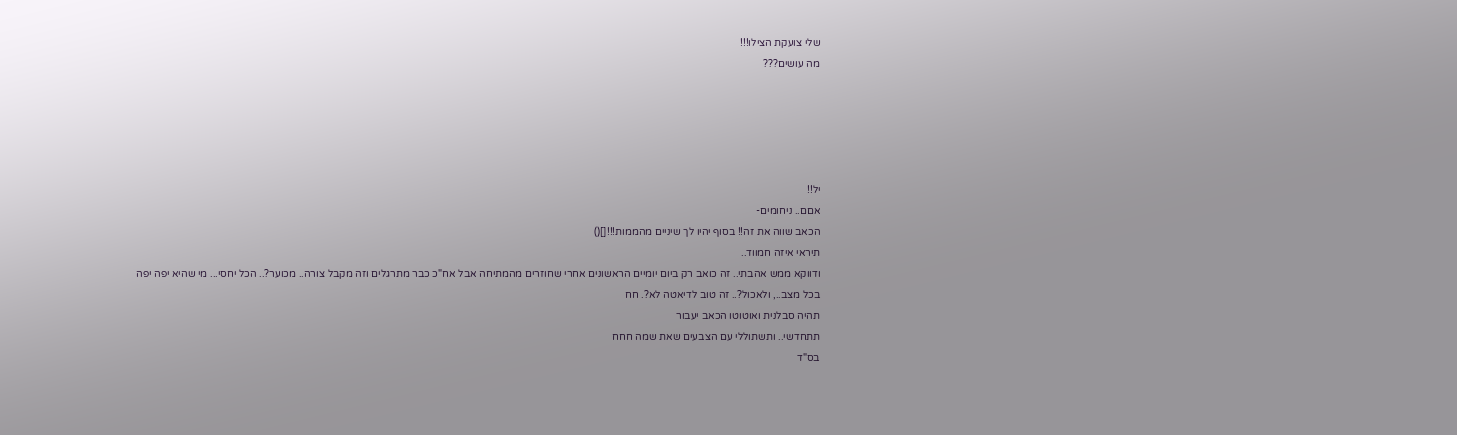שלי צועקת הצילו!!!
מה עושים???





יל!!
אםם.. ניחומים-
הכאב שווה את זה!! בסוף יהיו לך שיניים מהממות!!![]()
תיראי איזה חמווד..
ודווקא ממש אהבתי.. זה כואב רק ביום יומיים הראשונים אחרי שחוזרים מהמתיחה אבל אח"כ כבר מתרגלים וזה מקבל צורה.. מכוער?.. הכל יחסי... מי שהיא יפה יפה בכל מצב.., ולאכול?.. זה טוב לדיאטה לא?. חח
תהיה סבלנית ואוטוטו הכאב יעבור
תתחדשי.. ותשתוללי עם הצבעים שאת שמה חחח
בס"ד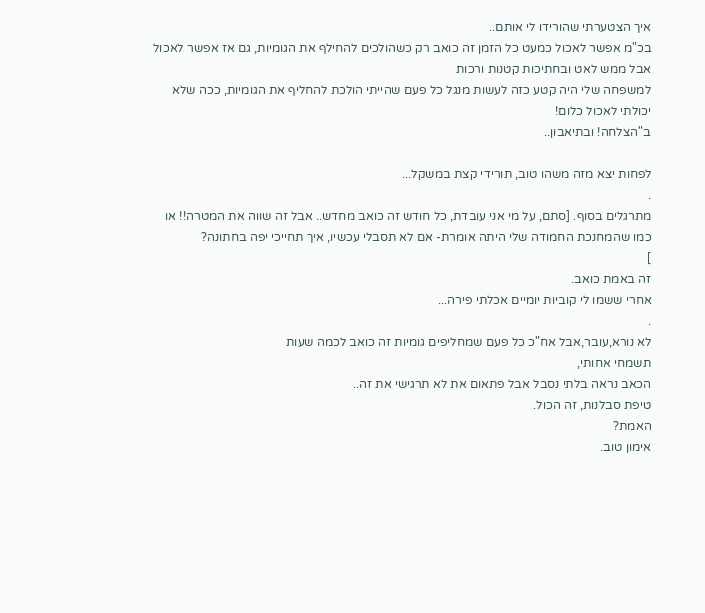איך הצטערתי שהורידו לי אותם..
בכ"מ אפשר לאכול כמעט כל הזמן זה כואב רק כשהולכים להחילף את הגומיות, גם אז אפשר לאכול אבל ממש לאט ובחתיכות קטנות ורכות
למשפחה שלי היה קטע כזה לעשות מנגל כל פעם שהייתי הולכת להחליף את הגומיות, ככה שלא יכולתי לאכול כלום!
ב"הצלחה! ובתיאבון..

לפחות יצא מזה משהו טוב, תורידי קצת במשקל...
.
מתרגלים בסוף. [סתם, על מי אני עובדת, כל חודש זה כואב מחדש.. אבל זה שווה את המטרה!! או כמו שהמחנכת החמודה שלי היתה אומרת- אם לא תסבלי עכשיו, איך תחייכי יפה בחתונה?
]
זה באמת כואב.
אחרי ששמו לי קוביות יומיים אכלתי פירה...
.
לא נורא,עובר,אבל אח"כ כל פעם שמחליפים גומיות זה כואב לכמה שעות
תשמחי אחותי,
הכאב נראה בלתי נסבל אבל פתאום את לא תרגישי את זה..
טיפת סבלנות, זה הכול.
האמת?
אימון טוב.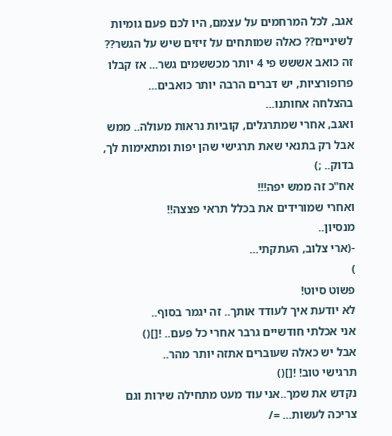אגב, לכל המרחמים על עצמם, היו לכם פעם גומיות לשיניים?? כאלה שמותחים על זיזים שיש על הגשר??
זה כואב אששש פי 4 יותר מכששמים גשר... אז קבלו פרופורציות, יש דברים הרבה יותר כואבים...
בהצלחה אחותנו...
ואגב, אחרי שמתרגלים, קוביות נראות מעולה.. ממש
אבל רק בתנאי שאת תרגישי שהן יפות ומתאימות לך, בדוק.. ;)
אח"כ זה ממש יפה!!!
ואחרי שמורידים את בכלל תראי פצצה!!
מנסיון..
-(ארי צלוב, העתקתי...
)
פשוט סיוט!
לא יודעת איך לעודד אותך.. זה יגמר בסוף..
אני אכלתי חודשיים גרבר אחרי כל פעם.. ![]()
אבל יש כאלה שעוברים אתזה יותר מהר..
תרגישי טוב! ![]()
נקדש את שמך..אני עוד מעט מתחילה שירות וגם צריכה לעשות... =/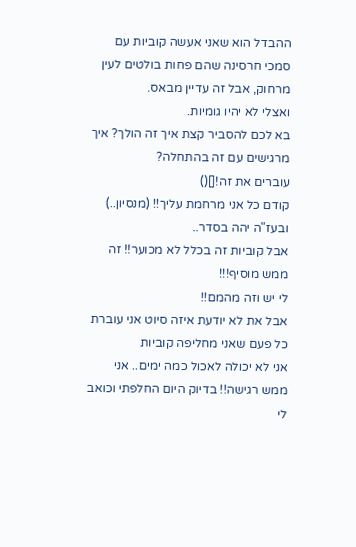ההבדל הוא שאני אעשה קוביות עם סמכי חרסינה שהם פחות בולטים לעין מרחוק, אבל זה עדיין מבאס.
ואצלי לא יהיו גומיות.
בא לכם להסביר קצת איך זה הולך? איך מרגישים עם זה בהתחלה?
עוברים את זה![]()
קודם כל אני מרחמת עליך!! (מנסיון..)
ובעז"ה יהה בסדר..
אבל קוביות זה בכלל לא מכוער!! זה ממש מוסיף!!!
לי יש וזה מהמם!!
אבל את לא יודעת איזה סיוט אני עוברת כל פעם שאני מחליפה קוביות
אני לא יכולה לאכול כמה ימים.. אני ממש רגישה!! בדיוק היום החלפתי וכואב לי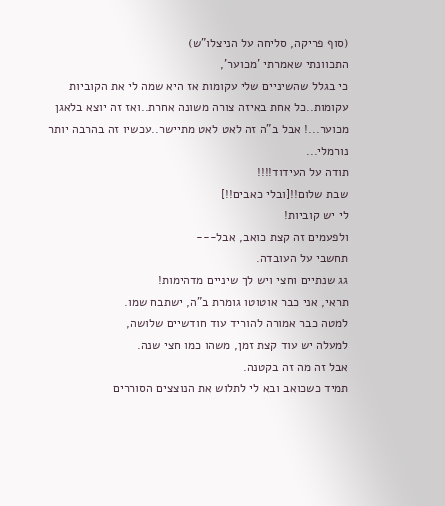(סוף פריקה, סליחה על הניצלו"ש)
התכוונתי שאמרתי 'מכוער',
כי בגלל שהשיניים שלי עקומות אז היא שמה לי את הקוביות עקומות..כל אחת באיזה צורה משונה אחרת..ואז זה יוצא בלאגן מכוער...! אבל ב"ה זה לאט לאט מתיישר..עכשיו זה בהרבה יותר נורמלי...
תודה על העידוד!!!!
שבת שלום!![ובלי כאבים!!]
לי יש קוביות!
ולפעמים זה קצת כואב, אבל---
תחשבי על העובדה.
גג שנתיים וחצי ויש לך שיניים מדהימות!
תראי, אני כבר אוטוטו גומרת ב"ה, ישתבח שמו.
למטה כבר אמורה להוריד עוד חודשיים שלושה,
למעלה יש עוד קצת זמן, משהו כמו חצי שנה.
אבל זה מה זה בקטנה.
תמיד כשכואב ובא לי לתלוש את הנוצצים הסוררים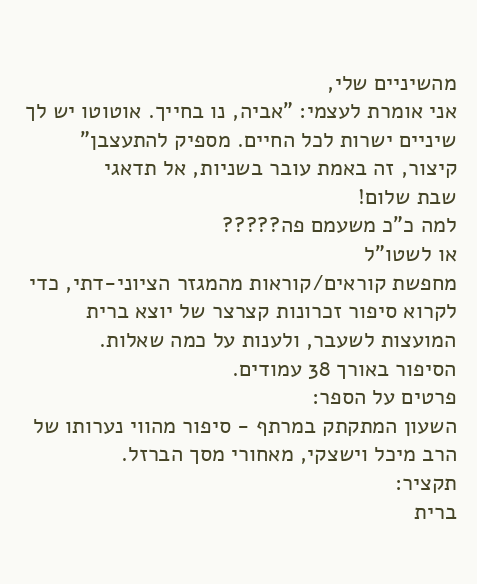מהשיניים שלי,
אני אומרת לעצמי: "אביה, נו בחייך. אוטוטו יש לך שיניים ישרות לכל החיים. מספיק להתעצבן"
קיצור, זה באמת עובר בשניות, אל תדאגי
שבת שלום!
למה כ"כ משעמם פה?????
או לשטו"ל
מחפשת קוראים/קוראות מהמגזר הציוני-דתי, כדי לקרוא סיפור זכרונות קצרצר של יוצא ברית המועצות לשעבר, ולענות על כמה שאלות.
הסיפור באורך 38 עמודים.
פרטים על הספר:
השעון המתקתק במרתף - סיפור מהווי נערותו של הרב מיכל וישצקי, מאחורי מסך הברזל.
תקציר:
ברית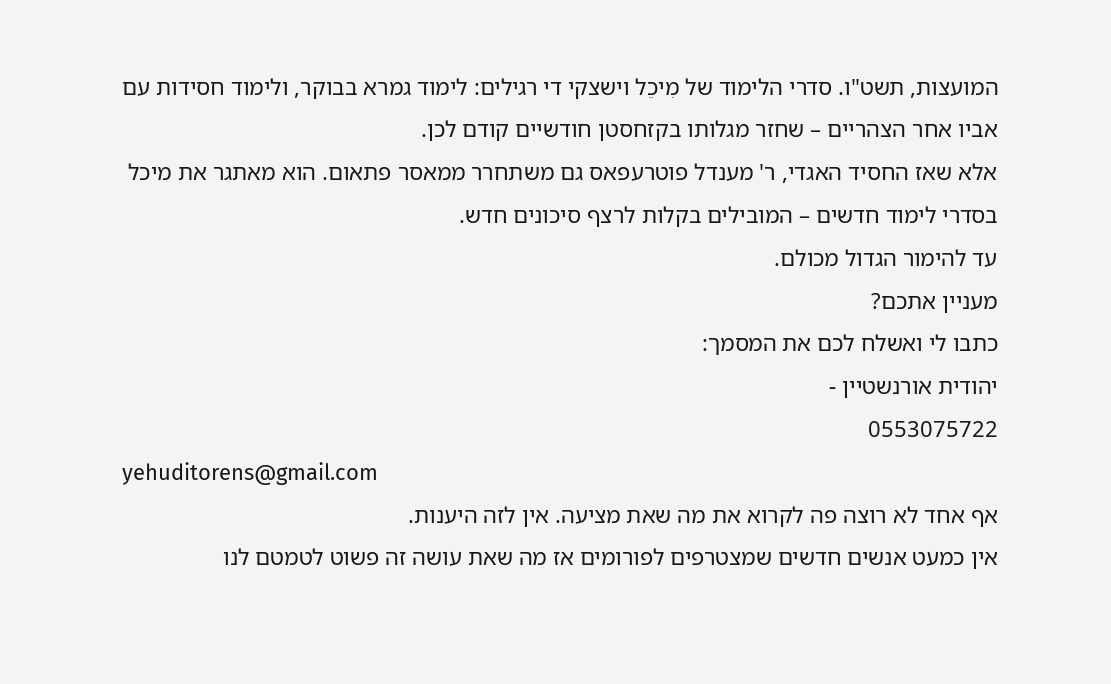המועצות, תשט"ו. סדרי הלימוד של מִיכֵל וישצקי די רגילים: לימוד גמרא בבוקר, ולימוד חסידות עם אביו אחר הצהריים – שחזר מגלותו בקזחסטן חודשיים קודם לכן.
אלא שאז החסיד האגדי, ר' מענדל פוטרעפאס גם משתחרר ממאסר פתאום. הוא מאתגר את מיכל בסדרי לימוד חדשים – המובילים בקלות לרצף סיכונים חדש.
עד להימור הגדול מכולם.
מעניין אתכם?
כתבו לי ואשלח לכם את המסמך:
יהודית אורנשטיין -
0553075722
yehuditorens@gmail.com
אף אחד לא רוצה פה לקרוא את מה שאת מציעה. אין לזה היענות.
אין כמעט אנשים חדשים שמצטרפים לפורומים אז מה שאת עושה זה פשוט לטמטם לנו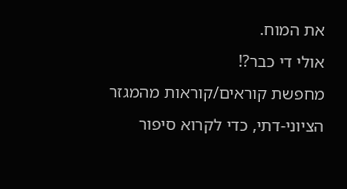את המוח.
אולי די כבר?!
מחפשת קוראים/קוראות מהמגזר הציוני-דתי, כדי לקרוא סיפור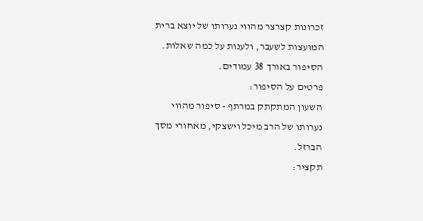זכרונות קצרצר מהווי נערותו של יוצא ברית המועצות לשעבר, ולענות על כמה שאלות.
הסיפור באורך 38 עמודים.
פרטים על הסיפור:
השעון המתקתק במרתף - סיפור מהווי נערותו של הרב מיכל וישצקי, מאחורי מסך הברזל.
תקציר: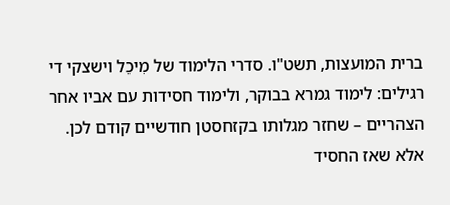ברית המועצות, תשט"ו. סדרי הלימוד של מִיכֵל וישצקי די רגילים: לימוד גמרא בבוקר, ולימוד חסידות עם אביו אחר הצהריים – שחזר מגלותו בקזחסטן חודשיים קודם לכן.
אלא שאז החסיד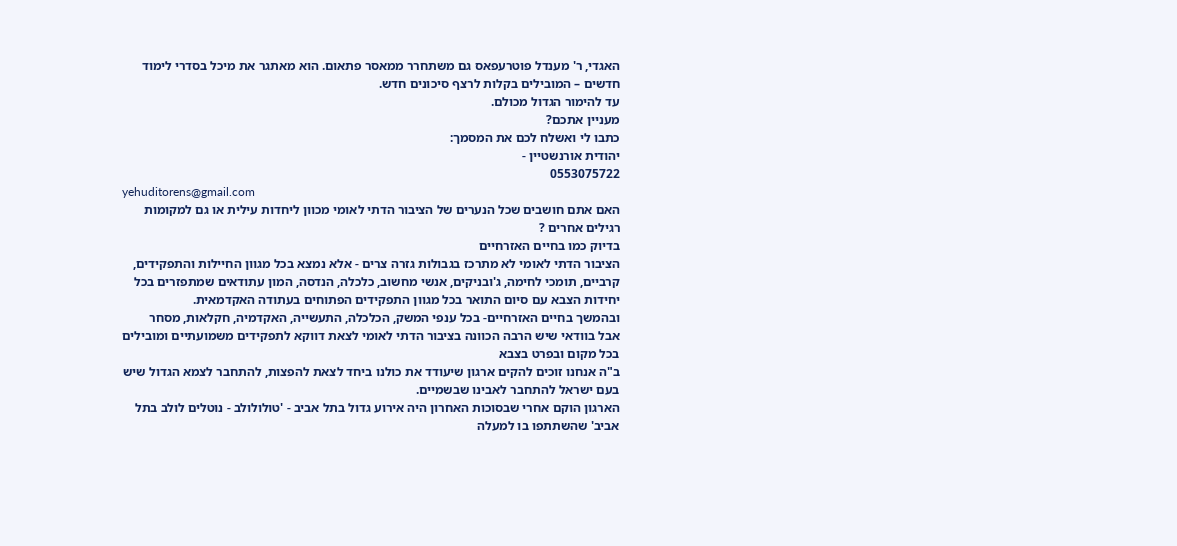האגדי, ר' מענדל פוטרעפאס גם משתחרר ממאסר פתאום. הוא מאתגר את מיכל בסדרי לימוד חדשים – המובילים בקלות לרצף סיכונים חדש.
עד להימור הגדול מכולם.
מעניין אתכם?
כתבו לי ואשלח לכם את המסמך:
יהודית אורנשטיין -
0553075722
yehuditorens@gmail.com
האם אתם חושבים שכל הנערים של הציבור הדתי לאומי מכוון ליחדות עילית או גם למקומות רגילים אחרים ?
בדיוק כמו בחיים האזרחיים
הציבור הדתי לאומי לא מתרכז בגבולות גזרה צרים - אלא נמצא בכל מגוון החיילות והתפקידים, קרביים, תומכי לחימה, ג'ובניקים, אנשי מחשוב, כלכלה, הנדסה, המון עתודאים שמתפזרים בכל יחידות הצבא עם סיום התואר בכל מגוון התפקידים הפתוחים בעתודה האקדמאית.
ובהמשך בחיים האזרחיים- בכל ענפי המשק, הכלכלה, התעשייה, האקדמיה, חקלאות, מסחר
אבל בוודאי שיש הרבה הכוונה בציבור הדתי לאומי לצאת דווקא לתפקידים משמועתיים ומובילים בכל מקום ובפרט בצבא
ב"ה אנחנו זוכים להקים ארגון שיעודד את כולנו ביחד לצאת להפצות, להתחבר לצמא הגדול שיש בעם ישראל להתחבר לאבינו שבשמיים.
הארגון הוקם אחרי שבסוכות האחרון היה אירוע גדול בתל אביב - 'טולולולב - נוטלים לולב בתל אביב' שהשתתפו בו למעלה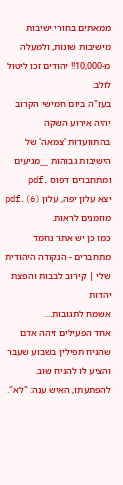ממאתים בחורי ישיבות מישיבות שונות, ולמעלה מ-10,000!! יהודים זכו ליטול לולב.
בעז"ה ביום חמישי הקרוב יהיה אירוע השקה בהתוועדות 'צמאה' של הישיבות גבוהות __מגיעים ומתחברים דפוס .pdf
יצא עלון יפה, עלון (6).pdf מוזמנים לראות.
כמו כן יש אתר נחמד מתחברים - הנקודה היהודית שלי | קירוב לבבות והפצת יהדות
אשמח לתגובות....
אחד הפעילים זיהה אדם שהניח תפילין בשבוע שעבר והציע לו להניח שוב. להפתעתו, האיש ענה: "לא".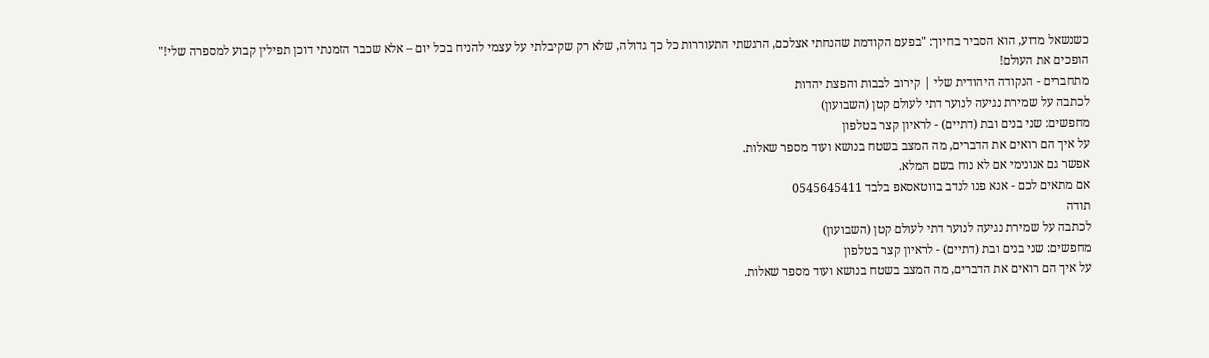כשנשאל מדוע, הוא הסביר בחיוך: "בפעם הקודמת שהנחתי אצלכם, הרגשתי התעוררות כל כך גדולה, שלא רק שקיבלתי על עצמי להניח בכל יום – אלא שכבר הזמנתי דוכן תפילין קבוע למספרה שלי!"
הופכים את העולם!
מתחברים - הנקודה היהודית שלי | קירוב לבבות והפצת יהדות
לכתבה על שמירת נגיעה לנוער דתי לעולם קטן (השבועון)
מחפשים: שני בנים ובת (דתיים) - לראיון קצר בטלפון
על איך הם רואים את הדברים, מה המצב בשטח בנושא ועוד מספר שאלות.
אפשר גם אנונימי אם לא נוח בשם המלא.
אם מתאים לכם - אנא פנו לנדב בווטאסאפ בלבד 0545645411
תודה
לכתבה על שמירת נגיעה לנוער דתי לעולם קטן (השבועון)
מחפשים: שני בנים ובת (דתיים) - לראיון קצר בטלפון
על איך הם רואים את הדברים, מה המצב בשטח בנושא ועוד מספר שאלות.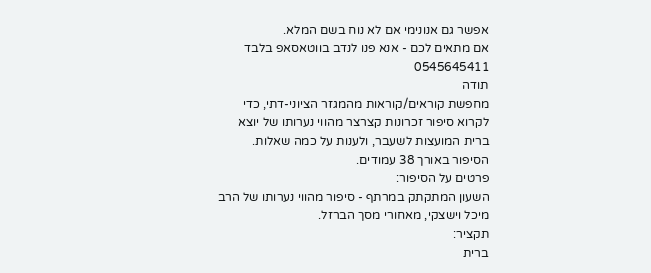אפשר גם אנונימי אם לא נוח בשם המלא.
אם מתאים לכם - אנא פנו לנדב בווטאסאפ בלבד 0545645411
תודה
מחפשת קוראים/קוראות מהמגזר הציוני-דתי, כדי לקרוא סיפור זכרונות קצרצר מהווי נערותו של יוצא ברית המועצות לשעבר, ולענות על כמה שאלות.
הסיפור באורך 38 עמודים.
פרטים על הסיפור:
השעון המתקתק במרתף - סיפור מהווי נערותו של הרב מיכל וישצקי, מאחורי מסך הברזל.
תקציר:
ברית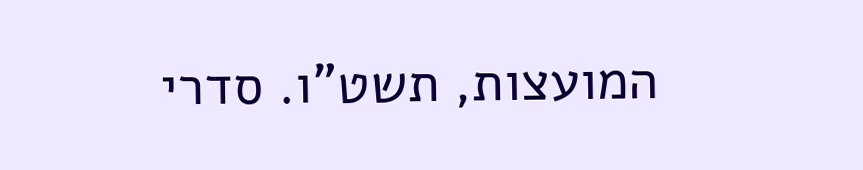המועצות, תשט"ו. סדרי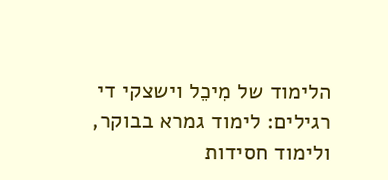הלימוד של מִיכֵל וישצקי די רגילים: לימוד גמרא בבוקר, ולימוד חסידות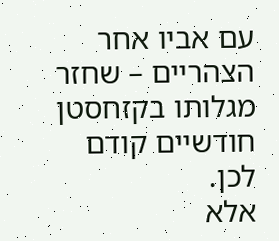עם אביו אחר הצהריים – שחזר מגלותו בקזחסטן חודשיים קודם לכן.
אלא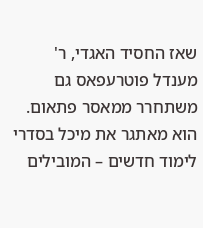שאז החסיד האגדי, ר' מענדל פוטרעפאס גם משתחרר ממאסר פתאום. הוא מאתגר את מיכל בסדרי לימוד חדשים – המובילים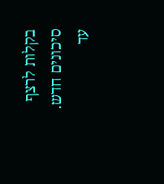בקלות לרצף סיכונים חדש.
עד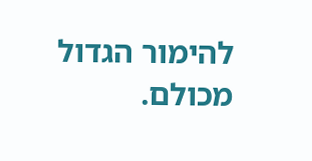להימור הגדול מכולם.